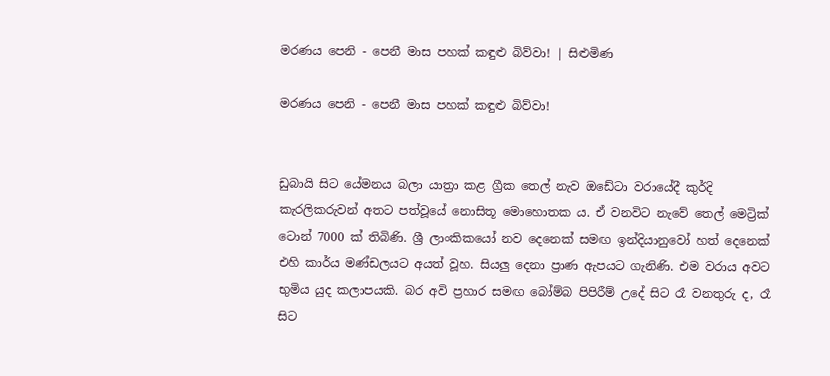මරණය පෙනි - පෙනී මාස පහක් කඳුළු බිව්වා! | සිළුමිණ

මරණය පෙනි - පෙනී මාස පහක් කඳුළු බිව්වා!


ඩුබායි සිට යේමනය බලා යාත්‍රා කළ ග්‍රීක තෙල් නැව ඔඩේටා වරායේදී කුර්දි කැරලිකරුවන් අතට පත්වූයේ නොසිතූ මොහොතක ය. ඒ වනවිට නැවේ තෙල් මෙට්‍රික් ටොන් 7000 ක් තිබිණි. ශ්‍රී ලාංකිකයෝ නව දෙනෙක් සමඟ ඉන්දියානුවෝ හත් දෙනෙක් එහි කාර්ය මණ්ඩලයට අයත් වූහ. සියලු දෙනා ප්‍රාණ ඇපයට ගැනිණි. එම වරාය අවට භුමිය යුද කලාපයකි. බර අවි ප්‍රහාර සමඟ බෝම්බ පිපිරීම් උදේ සිට රෑ වනතුරු ද, රෑ සිට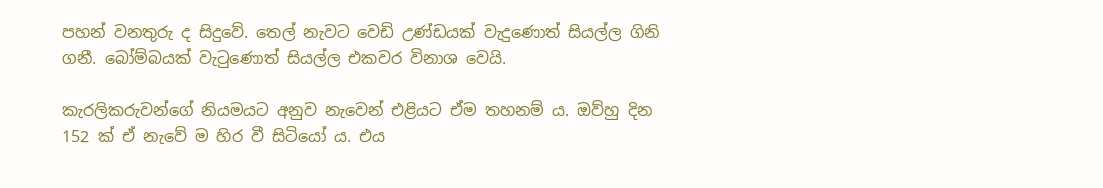පහන් වනතුරු ද සිදුවේ. තෙල් නැවට වෙඩි උණ්ඩයක් වැදුණොත් සියල්ල ගිනි ගනී. බෝම්බයක් වැටුණොත් සියල්ල එකවර විනාශ වෙයි.

කැරලිකරුවන්ගේ නියමයට අනුව නැවෙන් එළියට ඒම තහනම් ය. ඔව්හු දින 152 ක් ඒ නැවේ ම හිර වී සිටියෝ ය. එය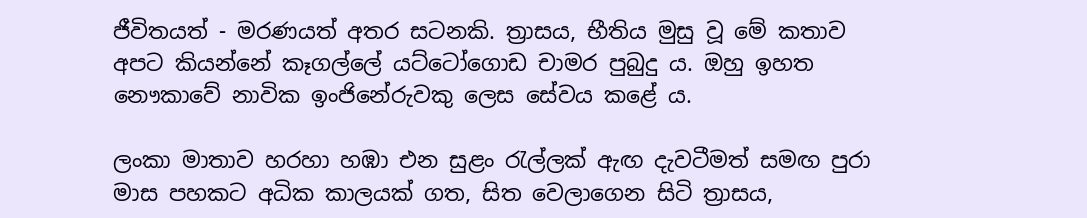ජීවිතයත් - මරණයත් අතර සටනකි. ත්‍රාසය, භීතිය මුසු වූ මේ කතාව අපට කියන්නේ කෑගල්ලේ යට්ටෝගොඩ චාමර පුබුදු ය. ඔහු ඉහත නෞකාවේ නාවික ඉංජිනේ‍රුවකු ලෙස සේවය කළේ ය.

ලංකා මාතාව හරහා හඹා එන සුළං රැල්ලක් ඇඟ දැවටී‍මත් සමඟ පුරා මාස පහකට අධික කාලයක් ගත, සිත වෙලාගෙන සිටි ත්‍රාසය,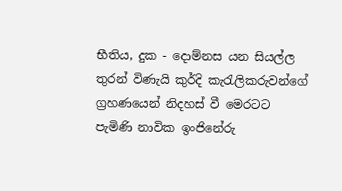භීතිය, දුක - දොම්නස යන සියල්ල තුරන් විණැයි කුර්දි කැරැලිකරුවන්ගේ ග්‍රහණයෙන් නිදහස් වී මෙරටට පැමිණි නාවික ඉංජිනේරු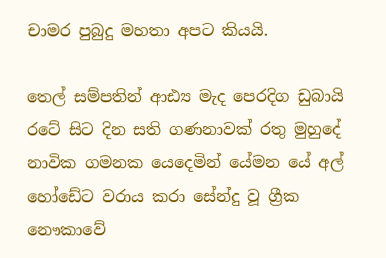චාමර පුබුදු මහතා අපට කියයි.

තෙල් සම්පතින් ආඪ්‍ය මැද පෙරදිග ඩුබායි රටේ සිට දින සති ගණනාවක් රතු මුහුදේ නාවික ගමනක යෙදෙමින් යේමන යේ අල් හෝඩේට වරාය කරා සේන්දු වූ ග්‍රීක නෞකාවේ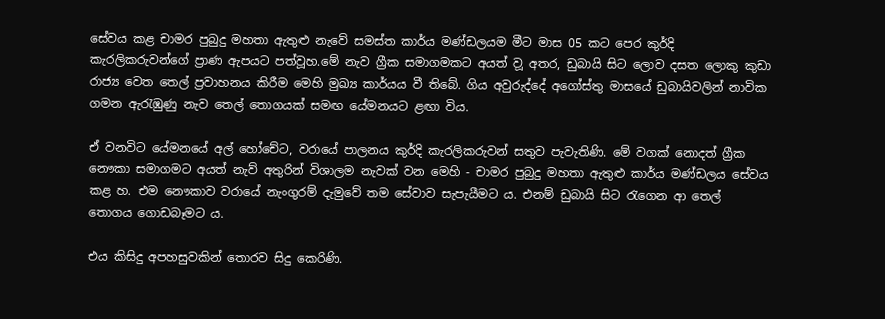සේවය කළ චාමර පුබුදු මහතා ඇතුළු නැවේ සමස්ත කාර්ය මණ්ඩලයම මීට මාස 05 කට පෙර කුර්දි කැරලිකරු‍වන්ගේ ප්‍රාණ ඇපයට පත්වූහ.මේ නැව ග්‍රීක සමාගමකට අයත් ව‍ූ අතර, ඩුබායි සිට ලොව දසත ලොකු කුඩා රාජ්‍ය වෙත තෙල් ප්‍රවාහනය කිරීම මෙහි මුඛ්‍ය කාර්යය වී තිබේ. ගිය අවුරුද්දේ අගෝස්තු මාසයේ ඩුබායිවලින් නාවික ගමන ඇරැඹුණු නැව තෙල් තොගයක් සමඟ යේමනයට ළඟා විය.

ඒ වනවිට යේමනයේ අල් හෝචේට, වරායේ පාලනය කුර්දි කැරලිකරුවන් සතුව පැවැතිණි. මේ වගක් නොදත් ග්‍රීක නෞකා සමාගමට අයත් නැව් අතුරින් විශාලම නැවක් වන මෙහි - චාමර පුබුදු මහතා ඇතුළු කාර්ය මණ්ඩලය සේවය කළ හ. එම නෞකාව වරායේ නැංගුරම් දැමුවේ තම සේවාව සැපැයීමට ය. එනම් ඩුබායි සිට රැගෙන ආ තෙල් තොගය ගොඩබෑමට ය.

එය කිසිදු අපහසුවකින් තොරව සිදු කෙරිණි.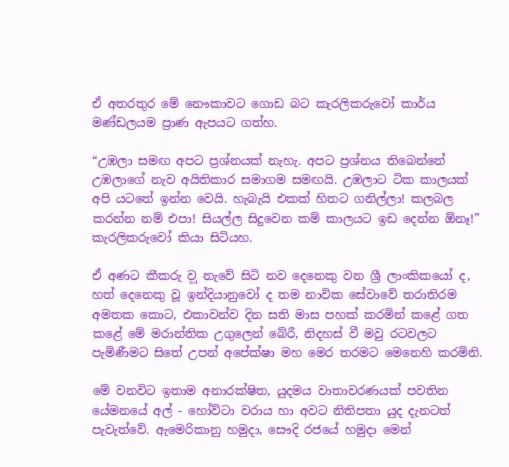ඒ අතරතුර මේ නෞකාවට ගොඩ බට කැරලිකරුවෝ කාර්ය මණ්ඩලයම ප්‍රාණ ඇපයට ගත්හ.

“උඹලා සමඟ අපට ප්‍රශ්නයක් නැහැ. අපට ප්‍රශ්නය තිබෙන්නේ උඹලාගේ නැව අයිතිකාර සමාගම සමඟයි. උඹලාට ටික කාලයක් අපි යටතේ ඉන්න වෙයි. හැබැයි එකක් හිතට ගනිල්ලා! කලබල කරන්න නම් එපා! සියල්ල සිදුවෙන කම් කාලයට ඉඩ දෙන්න ඕ‍නෑ!” කැරලිකරුවෝ කියා සිටියහ.

ඒ අණට කීකරු ව‍ූ නැවේ සිටි නව දෙනෙකු වන ශ්‍රී ලාංකිකයෝ ද, හත් දෙනෙකු වූ ඉන්දියානුවෝ ද තම නාවික සේවාවේ තරාතිරම අමතක කොට, එකාවන්ව දින සති මාස පහක් කරමින් කළේ ගත කළේ මේ මරාන්තික උගුලෙන් බේරී, නිදහස් වී මවු රටවලට පැමිණීමට සිතේ උපන් අපේක්ෂා මහ මෙර තරමට මෙනෙහි කරමිනි.

මේ වනවිට ඉතාම අනාරක්ෂිත, යුදමය වාතාවරණයක් පවතින යේමනයේ අල් - හෝව්ටා වරාය හා අවට නිතිපතා යුද දැනටත් පැවැත්වේ. ඇමෙරිකා‍නු හමුදා, සෞදි රජයේ හමුදා මෙන්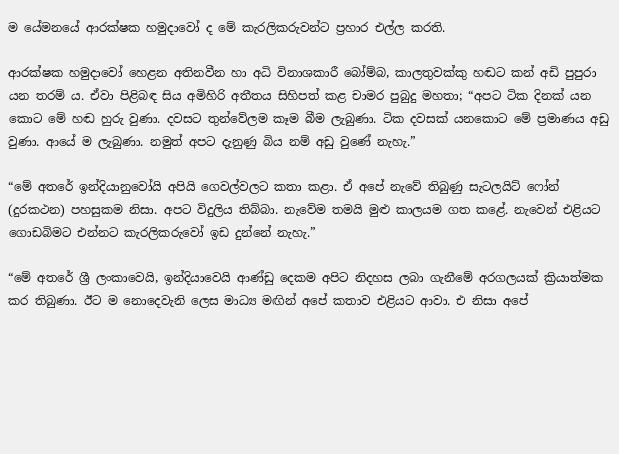ම යේමනයේ ආරක්ෂක හමුදාවෝ ද මේ කැරලිකරුවන්ට ප්‍රහාර එල්ල කරති.

ආරක්ෂක හමුදාවෝ හෙළන අතිනවීන හා අධි විනාශකාරී බෝම්බ, කාලතුවක්කු හඬට කන් අඩි පුපුරා යන තරම් ය. ඒවා පිළිබඳ සිය අමිහිරි අතීතය සිහිපත් කළ චාමර පුබුදු මහතා; “අපට ටික දිනක් යන කොට මේ හඬ හුරු වුණා. දවසට තුන්වේලම කෑම බීම ලැබුණා. ටික දවසක් යනකොට මේ ප්‍රමාණය අඩු වුණා. ආයේ ම ලැබුණා. නමුත් අපට දැනුණු බිය නම් අඩු වුණේ නැහැ.”

“මේ අතරේ ඉන්දියානුවෝයි අපියි ගෙවල්වලට කතා කළා. ඒ අපේ නැවේ තිබුණු සැටලයිට් ෆෝන් (දුරකථන) පහසුකම නිසා. අපට විදුලිය තිබ්බා. නැවේම තමයි මුළු කාලයම ගත කළේ. නැවෙන් එළියට ගොඩබිමට එන්නට කැරලිකරුවෝ ඉඩ දුන්නේ නැහැ.”

“මේ අතරේ ශ්‍රී ලංකාවෙයි, ඉන්දියාවෙයි ආණ්ඩු දෙකම අපිට නිදහස ලබා ගැනීමේ අරගලයක් ක්‍රියාත්මක කර තිබුණා. ඊට ම ‍නොදෙවැනි ලෙස මාධ්‍ය මඟින් අපේ කතාව එළියට ආවා. එ නිසා අපේ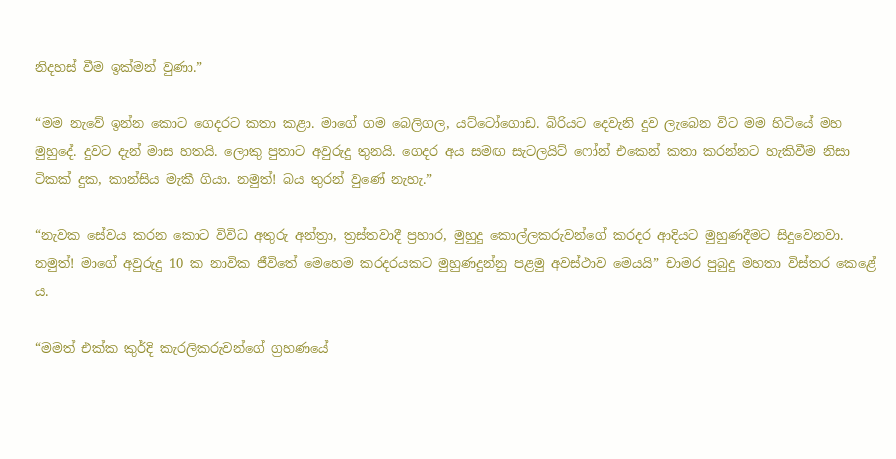නිදහස් වීම ඉක්මන් වුණා.”

“මම නැවේ ඉන්න කොට ගෙදරට කතා කළා. මාගේ ගම බෙලිගල, යට්ටෝගොඩ. බිරියට දෙවැනි දුව ලැබෙන විට මම හිටියේ මහ මුහුදේ. දුවට දැන් මාස හතයි. ලොකු පුතාට අවුරුදු තුනයි. ගෙදර අය සමඟ සැටලයිට් ෆෝන් එකෙන් කතා කරන්නට හැකිවීම නිසා ටිකක් දුක, කාන්සිය මැකී ගියා‍. නමුත්! බය තුරන් වුණේ නැහැ.”

“නැවක සේවය කරන කොට විවිධ අතුරු අන්ත්‍රා, ත්‍රස්තවාදී ප්‍රහාර, මුහුදු කොල්ලකරුවන්ගේ කරදර ආදියට මුහුණදීමට සිදුවෙනවා. නමුත්! මාගේ අවුරුදු 10 ක නාවික ජීවිතේ මෙහෙම කරදරයකට මුහුණදුන්නු පළමු අවස්ථාව මෙයයි” චාමර පුබුදු මහතා විස්තර කෙළේ ය.

“මමත් එක්ක කුර්දි කැරලිකරුවන්ගේ ග්‍රහණයේ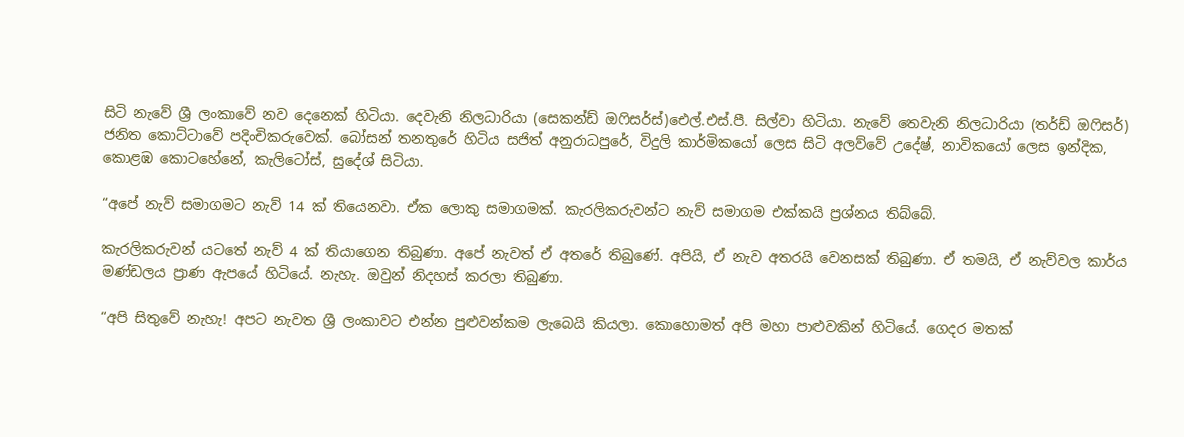සිටි නැවේ ශ්‍රී ලංකාවේ නව දෙනෙක් හිටියා. දෙවැනි නිලධාරියා (සෙකන්ඩ් ඔෆිසර්ස්)ඓල්.එස්.පී. සිල්වා හිටියා. නැවේ තෙවැනි නිලධාරියා (තර්ඩ් ඔෆිසර්) ජනිත කොට්ටාවේ පදිංචිකරුවෙක්. බෝසන් තනතුරේ හිටිය සජිත් අනුර‍ාධපුරේ, විදුලි කාර්මිකයෝ ලෙස සිටි අලව්වේ උදේෂ්, නාවිකයෝ ලෙස ඉන්දික, කොළඹ කොටහේනේ, කැලිටෝස්, සුදේශ් සිටියා.

“අපේ නැව් සමාගමට නැව් 14 ක් තියෙනවා. ඒක ලොකු සමාගමක්. කැරලික‍රුවන්ට නැව් සමාගම එක්කයි ප්‍රශ්නය තිබ්බේ.

කැරලිකරුවන් යටතේ නැව් 4 ක් තියාගෙන තිබුණා. අපේ නැවත් ඒ අතරේ තිබුණේ. අපියි, ඒ නැව අතරයි වෙනසක් තිබුණා. ඒ තමයි, ඒ නැව්වල කාර්ය මණ්ඩලය ප්‍රාණ ඇපයේ හිටියේ. නැහැ. ඔවුන් නිදහස් කරලා තිබුණා.

“අපි සිතුවේ නැහැ! අපට නැවත ශ්‍රී ලංකාවට එන්න පුළුවන්කම ලැබෙයි කියලා. කොහොමත් අපි මහා පාළුවකින් හිටියේ. ගෙදර මතක්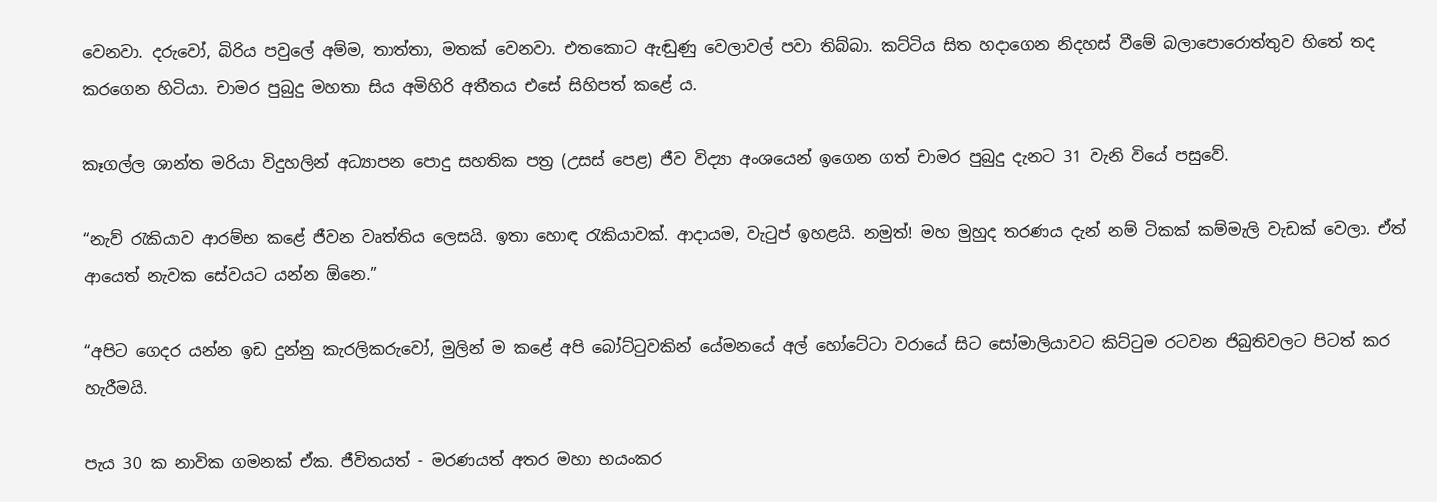වෙනවා. දරුවෝ, බිරිය පවුලේ අම්ම, තාත්තා, මතක් වෙනවා. එතකොට ඇඬුණු වෙලාවල් පවා තිබ්බා. කට්ටිය සිත හදාගෙන නිදහස් වීමේ බලාපොරොත්තුව හිතේ තද කරගෙන හිටියා. චාමර පුබුදු මහතා සිය අමිහිරි අතීතය එසේ සිහිපත් කළේ ය.

කෑගල්ල ශාන්ත මරියා විදුහලින් අධ්‍යාපන පොදු සහතික පත්‍ර (උසස් පෙළ) ජීව විද්‍යා අංශයෙන් ඉගෙන ගත් චාමර පුබුදු දැනට 31 වැනි වියේ පසුවේ.

“නැව් රැකියාව ආරම්භ කළේ ජීවන වෘත්තිය ලෙසයි. ඉතා හොඳ රැකියාවක්. ආදායම, වැටුප් ඉහළයි. නමුත්! මහ මුහුද තරණය දැන් නම් ටිකක් කම්මැලි වැඩක් වෙලා. ඒත් ආයෙත් නැවක සේවයට යන්න ඕනෙ.”

“අපිට ගෙදර යන්න ඉඩ දුන්නු කැරලිකරුවෝ, මුලින් ම කළේ අපි බෝට්ටුවකින් යේමනයේ අල් හෝටේටා වරායේ සිට සෝමාලියාවට කිට්ටුම රටවන ජිබුතිවලට පිටත් කර හැරීමයි.

පැය 30 ක නාවික ගමනක් ඒක. ජීවිතයත් - මරණයත් අතර මහා භයංකර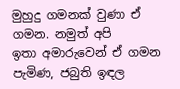මුහුදු ගමනක් වුණා ඒ ගමන. නමුත් අපි ඉතා ‍අමාරුවෙන් ඒ ගමන පැමිණ, ජබුති ඉඳල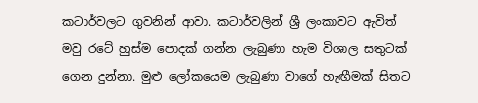කටාර්වලට ගුවනින් ආවා. කටාර්වලින් ශ්‍රී ලංකාවට ඇවිත් මවු රටේ හුස්ම පොදක් ගන්න ලැබුණා හැම විශාල සතුටක් ගෙන දුන්නා. මුළු ලෝකයෙම ලැබුණා වාගේ හැඟීමක් සිතට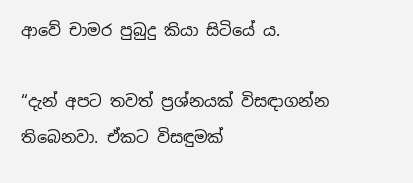ආවේ චාමර පුබුදු කියා සිටියේ ය.

“දැන් අපට තවත් ප්‍රශ්නයක් විසඳාගන්න තිබෙනවා. ඒකට විසඳුමක්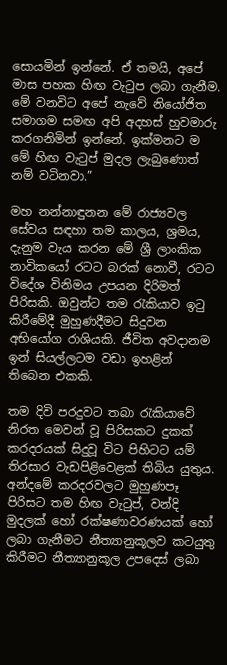සොයමින් ඉන්නේ. ඒ තමයි, අපේ මාස පහක හිඟ වැටුප ලබා ගැනීම. මේ වනවිට අපේ නැවේ නියෝජිත සමාගම සමඟ අපි අදහස් හුවමාරු කරගනිමින් ඉන්නේ. ඉක්මනට ම මේ හිඟ වැටුප් මුදල ලැබුණොත් නම් වටිනවා.”

මහ නන්නාඳුනන මේ රාජ්‍යවල සේවය සඳහා තම කාලය, ශ්‍රමය, දැනුම වැය කරන මේ ශ්‍රී ලාංකික නාවිකයෝ රටට බරක් නොවී, රටට විදේශ විනිමය උපයන දිරිමත් පිරිසකි. ඔවුන්ට තම රැකියාව ඉටු කිරීමේදී මුහුණදීමට සිදුවන අභියෝග රාශියකි. ජීවිත අවදානම ඉන් සියල්ලටම වඩා ඉහළින් තිබෙන එකකි.

තම දිවි පරදුවට තබා රැකියාවේ නිරත මෙවන් වූ පිරිසකට දුකක් කරදරයක් සිදුවූ විට පිහිටට යම් තිරසාර වැඩපිළිවෙළක් තිබිය යුතුය. අන්දමේ කරදරවලට මුහුණපෑ පිරිසට තම හිඟ වැටුප්, වන්දි මුදලක් හෝ රක්ෂණාවරණයක් හෝ ලබා ගැනීමට නීත්‍යානුකූලව කටයුතු කිරීමට නීත්‍යානුකූල උපදෙස් ලබා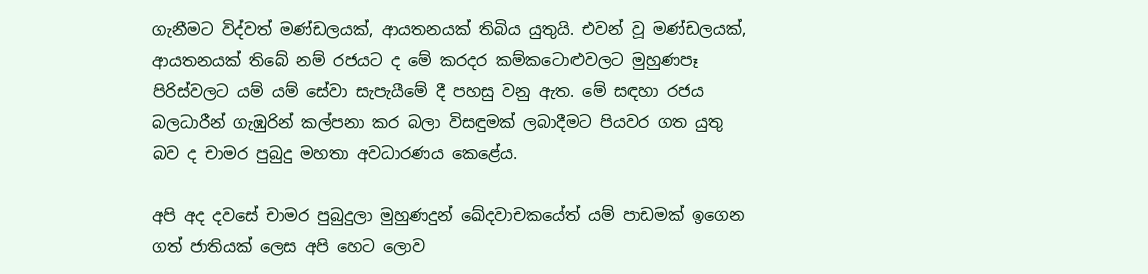ගැනීමට විද්වත් මණ්ඩලයක්, ආයතනයක් තිබිය යුතුයි. එවන් වූ මණ්ඩලයක්, ආයතනයක් තිබේ නම් රජයට ද මේ කරදර කම්කටොළුවලට මුහුණපෑ පිරිස්වලට යම් යම් සේවා සැපැයීමේ දී පහසු වනු ඇත. මේ සඳහා රජය බලධාරීන් ගැඹුරින් කල්පනා කර බලා විසඳුමක් ලබාදීමට පියවර ගත යුතු බව ද චාමර පුබුදු මහතා අවධාරණය කෙළේය.

අපි අද දවසේ චාමර පුබුදුලා මුහුණදුන් ඛේදවාචකයේත් යම් පාඩමක් ඉගෙන ගත් ජාතියක් ලෙස අපි හෙට ලොව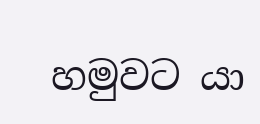හමුවට යා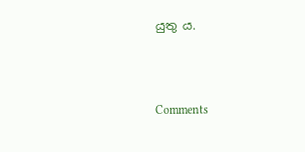යුතු ය.



Comments